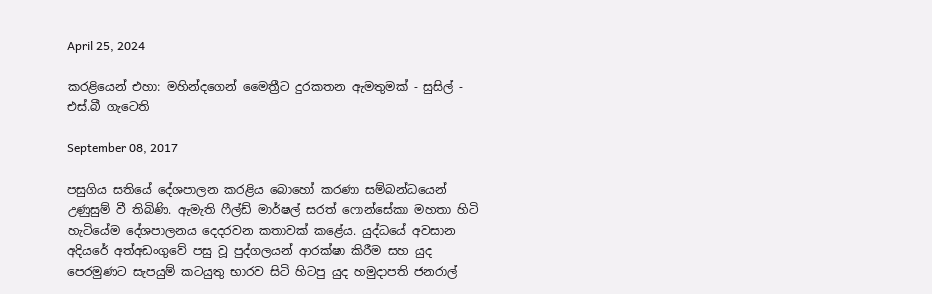April 25, 2024

කරළියෙන් එහා: මහින්දගෙන් මෛත්‍රීට දුරකතන ඇමතුමක් - සුසිල් - එස්.බී ගැටෙති

September 08, 2017

පසුගිය සතියේ දේශපාලන කරළිය බොහෝ කරණා සම්බන්ධයෙන් උණුසුම් වී තිබිණි. ඇමැති ෆීල්ඩ් මාර්ෂල් සරත් ෆොන්සේකා මහතා හිටි හැටියේම දේශපාලනය දෙදරවන කතාවක් කළේය. යුද්ධයේ අවසාන අදියරේ අත්අඩංගුවේ පසු වූ පුද්ගලයන් ආරක්ෂා කිරීම සහ යුද පෙරමුණට සැපයුම් කටයුතු භාරව සිටි හිටපු යුද හමුදාපති ජනරාල්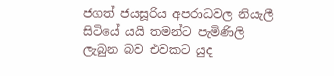ජගත් ජයසූරිය අපරාධවල නියැලී සිටියේ යයි තමන්ට පැමිණිලි ලැබුන බව එවකට යුද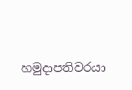හමුදාපතිවරයා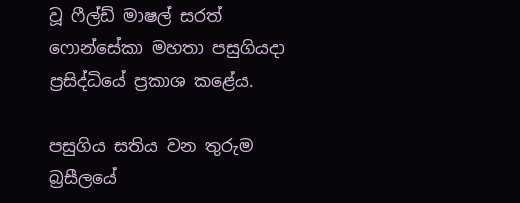වූ ෆීල්ඩ් මාෂල් සරත් ෆොන්සේකා මහතා පසුගියදා ප්‍රසිද්ධියේ ප්‍රකාශ කළේය.

පසුගිය සතිය වන තුරුම බ්‍රසීලයේ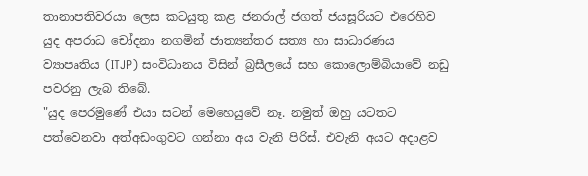තානාපතිවරයා ලෙස කටයුතු කළ ජනරාල් ජගත් ජයසූරියට එරෙහිව යුද අපරාධ චෝදනා නගමින් ජාත්‍යන්තර සත්‍ය හා සාධාරණය ව්‍යාපෘතිය (ITJP) සංවිධානය විසින් බ්‍රසීලයේ සහ කොලොම්බියාවේ නඩු පවරනු ලැබ තිබේ.
"යුද පෙරමුණේ එයා සටන් මෙහෙයුවේ නෑ. නමුත් ඔහු යටතට පත්වෙනවා අත්අඩංගුවට ගන්නා අය වැනි පිරිස්. එවැනි අයට අදාළව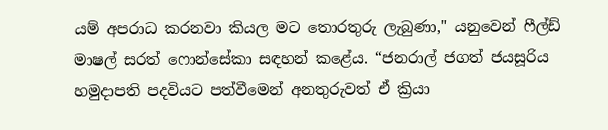යම් අපරාධ කරනවා කියල මට තොරතුරු ලැබුණා," යනුවෙන් ෆීල්ඩ් මාෂල් සරත් ෆොන්සේකා සඳහන් කළේය. “ජනරාල් ජගත් ජයසූරිය හමුදාපති පදවියට පත්වීමෙන් අනතුරුවත් ඒ ක්‍රියා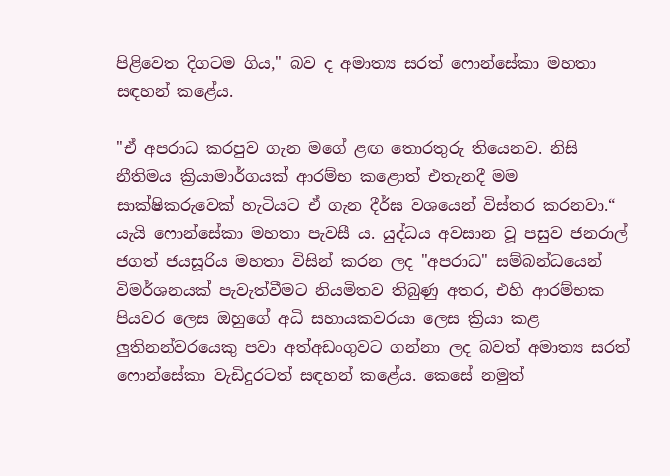පිළිවෙත දිගටම ගිය," බව ද අමාත්‍ය සරත් ෆොන්සේකා මහතා සඳහන් කළේය.

"ඒ අපරාධ කරපුව ගැන මගේ ළඟ තොරතුරු තියෙනව. නිසි නීතිමය ක්‍රියාමාර්ගයක් ආරම්භ කළොත් එතැනදී මම සාක්ෂිකරුවෙක් හැටියට ඒ ගැන දීර්ඝ වශයෙන් විස්තර කරනවා.“ යැයි ෆොන්සේකා මහතා පැවසී ය. යුද්ධය අවසාන වූ පසුව ජනරාල් ජගත් ජයසූරිය මහතා විසින් කරන ලද "අපරාධ" සම්බන්ධයෙන් විමර්ශනයක් පැවැත්වීමට නියමිතව තිබුණු අතර, එහි ආරම්භක පියවර ලෙස ඔහුගේ අධි සහායකවරයා ලෙස ක්‍රියා කළ ලුතිනන්වරයෙකු පවා අත්අඩංගුවට ගන්නා ලද බවත් අමාත්‍ය සරත් ෆොන්සේකා වැඩිදුරටත් සඳහන් කළේය. කෙසේ නමුත්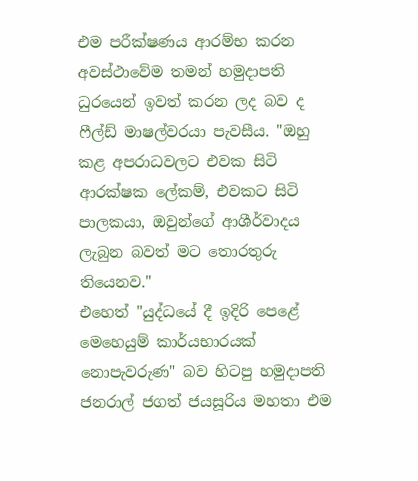එම පරීක්ෂණය ආරම්භ කරන අවස්ථාවේම තමන් හමුදාපති ධුරයෙන් ඉවත් කරන ලද බව ද ෆීල්ඩ් මාෂල්වරයා පැවසීය. "ඔහු කළ අපරාධවලට එවක සිටි ආරක්ෂක ලේකම්, එවකට සිටි පාලකයා, ඔවුන්ගේ ආශීර්වාදය ලැබුන බවත් මට තොරතුරු තියෙනව."
එහෙත් "යුද්ධයේ දී ඉදිරි පෙළේ මෙහෙයුම් කාර්යභාරයක් නොපැවරුණ" බව හිටපු හමුදාපති ජනරාල් ජගත් ජයසූරිය මහතා එම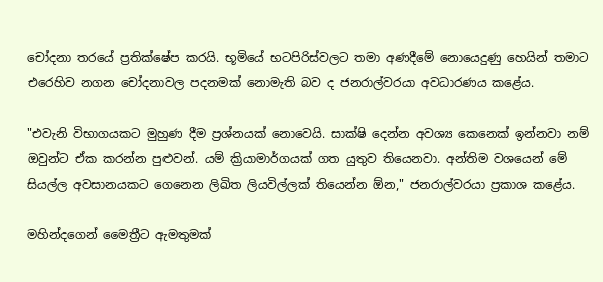චෝදනා තරයේ ප්‍රතික්ෂේප කරයි. භූමියේ භටපිරිස්වලට තමා අණදීමේ නොයෙදුණු හෙයින් තමාට එරෙහිව නගන චෝදනාවල පදනමක් නොමැති බව ද ජනරාල්වරයා අවධාරණය කළේය.

"එවැනි විභාගයකට මුහුණ දීම ප්‍රශ්නයක් නොවෙයි. සාක්ෂි දෙන්න අවශ්‍ය කෙනෙක් ඉන්නවා නම් ඔවුන්ට ඒක කරන්න පුළුවන්. යම් ක්‍රියාමාර්ගයක් ගත යුතුව තියෙනවා. අන්තිම වශයෙන් මේ සියල්ල අවසානයකට ගෙනෙන ලිඛිත ලියවිල්ලක් තියෙන්න ඕන," ජනරාල්වරයා ප්‍රකාශ කළේය.

මහින්දගෙන් මෛත්‍රීට ඇමතුමක්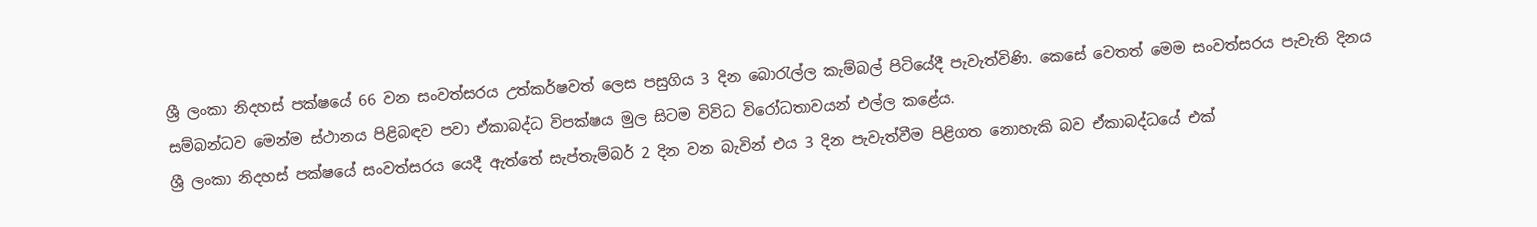ශ්‍රී ලංකා නිදහස් පක්ෂයේ 66 වන සංවත්සරය උත්කර්ෂවත් ලෙස පසුගිය 3 දින බොරැල්ල කැම්බල් පිටියේදී පැවැත්විණි. කෙසේ වෙතත් මෙම සංවත්සරය පැවැති දිනය සම්බන්ධව මෙන්ම ස්ථානය පිළිබඳව පවා ඒකාබද්ධ විපක්ෂය මුල සිටම විවිධ විරෝධතාවයන් එල්ල කළේය.
ශ්‍රී ලංකා නිදහස් පක්ෂයේ සංවත්සරය යෙදී ඇත්තේ සැප්තැම්බර් 2 දින වන බැවින් එය 3 දින පැවැත්වීම පිළිගත නොහැකි බව ඒකාබද්ධයේ එක්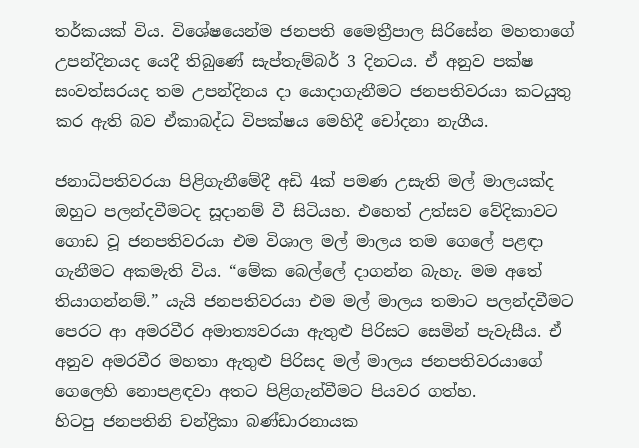තර්කයක් විය. විශේෂයෙන්ම ජනපති මෛත්‍රීපාල සිරිසේන මහතාගේ උපන්දිනයද යෙදී තිබුණේ සැප්තැම්බර් 3 දිනටය. ඒ අනුව පක්ෂ සංවත්සරයද තම උපන්දිනය දා යොදාගැනීමට ජනපතිවරයා කටයුතු කර ඇති බව ඒකාබද්ධ විපක්ෂය මෙහිදී චෝදනා නැගීය.

ජනාධිපතිවරයා පිළිගැනීමේදී අඩි 4ක් පමණ උසැති මල් මාලයක්ද ඔහුට පලන්දවීමටද සූදානම් වී සිටියහ. එහෙත් උත්සව වේදිකාවට ගොඩ වූ ජනපතිවරයා එම විශාල මල් මාලය තම ගෙ‍ලේ පළඳා ගැනීමට අකමැති විය. “මේක බෙල්ලේ දාගන්න බැහැ. මම අතේ තියාගන්නම්.” යැයි ජනපතිවරයා එම මල් මාලය තමාට පලන්දවීමට පෙරට ආ අමරවීර අමාත්‍යවරයා ඇතුළු පිරිසට සෙමින් පැවැසීය. ඒ අනුව අමරවීර මහතා ඇතුළු පිරිසද මල් මාලය ජනපතිවරයාගේ ගෙලෙහි නොපළඳවා අතට පිළිගැන්වීමට පියවර ගත්හ.
හිටපු ජනපතිනි චන්ද්‍රිකා බණ්ඩාරනායක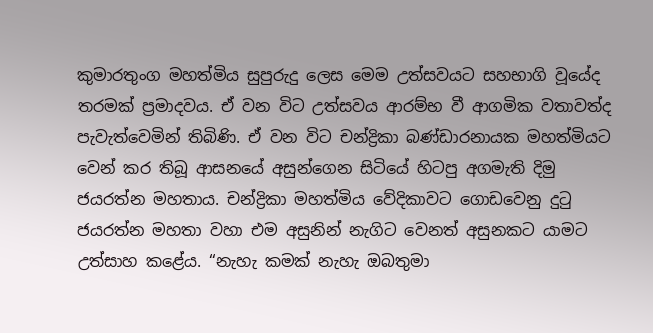කුමාරතුංග මහත්මිය සුපුරුදු ලෙස මෙම උත්සවයට සහභාගි වූයේද තරමක් ප්‍රමාදවය. ඒ වන විට උත්සවය ආරම්භ වී ආගමික වතාවත්ද පැවැත්වෙමින් තිබිණි. ඒ වන විට චන්ද්‍රිකා බණ්ඩාරනායක මහත්මියට වෙන් කර තිබූ ආසනයේ අසුන්ගෙන සිටියේ හිටපු අගමැති දිමු ජයරත්න මහතාය. චන්ද්‍රිකා මහත්මිය වේදිකාවට ගොඩවෙනු දුටු ජයරත්න මහතා වහා එම අසුනින් නැගිට වෙනත් අසුනකට යාමට උත්සාහ කළේය. “නැහැ කමක් නැහැ ඔබතුමා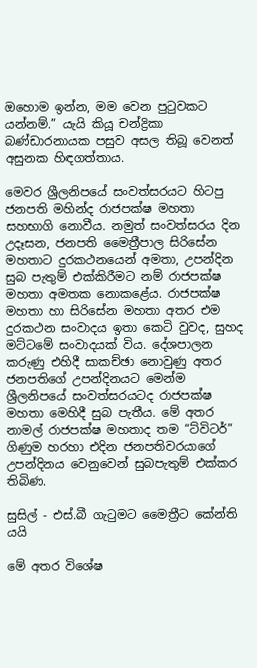ඔහොම ඉන්න, මම වෙන පුටුවකට යන්නම්.” යැයි කියූ චන්ද්‍රිකා බණ්ඩාරනායක පසුව අසල තිබූ වෙනත් අසුනක හිඳගත්තාය.

මෙවර ශ්‍රීලනිපයේ සංවත්සරයට හිටපු ජනපති මහින්ද රාජපක්ෂ මහතා සහභාගි නොවීය. නමුත් සංවත්සරය දින උදෑසන, ජනපති මෛත්‍රීපාල සිරිසේන මහතාට දුරකථනයෙන් අමතා, උපන්දින සුබ පැතුම් එක්කිරීමට නම් රාජපක්ෂ මහතා අමතක නොකළේය. රාජපක්ෂ මහතා හා සිරිසේන මහතා අතර එම දුරකථන සංවාදය ඉතා කෙටි වුවද, සුහද මට්ටමේ සංවාදයක් විය. දේශපාලන කරුණු එහිදී සාකච්ඡා නොවුණු අතර ජනපතිගේ උපන්දිනයට මෙන්ම ශ්‍රීලනිපයේ සංවත්සරයටද රාජපක්ෂ මහතා මෙහිදී සුබ පැතීය. මේ අතර නාමල් රාජපක්ෂ මහතාද තම “ට්විටර්” ගිණුම හරහා එදින ජනපතිවරයාගේ උපන්දිනය වෙනුවෙන් සුබපැතුම් එක්කර තිබිණ.

සුසිල් - එස්.බී ගැටුමට මෛත්‍රීට කේන්ති යයි

මේ අතර විශේෂ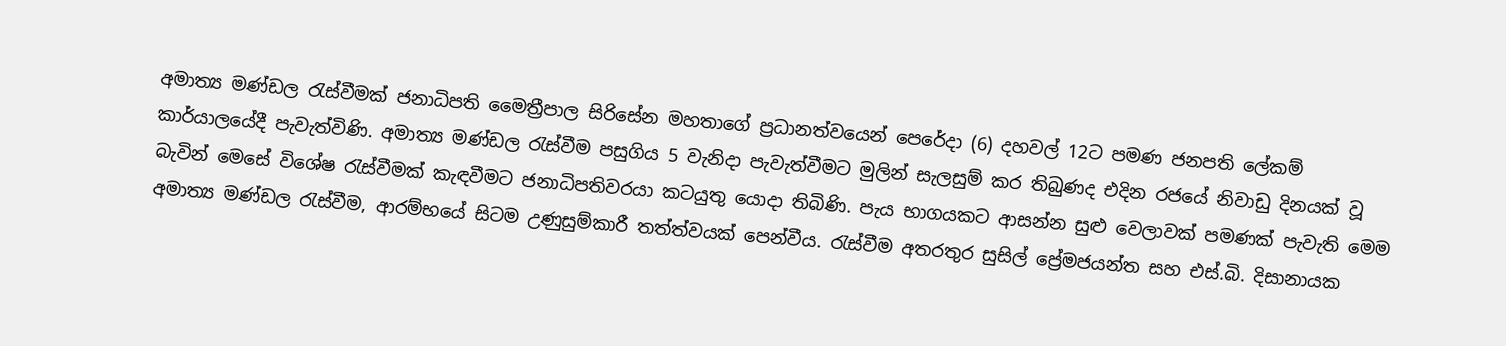අමාත්‍ය මණ්ඩල රැස්වීමක් ජනාධිපති මෛත්‍රීපාල සිරිසේන මහතාගේ ප්‍රධානත්වයෙන් පෙරේදා (6) දහවල් 12ට පමණ ජනපති ‍ලේකම් කාර්යාලයේදී පැවැත්විණි. අමාත්‍ය මණ්ඩල රැස්වීම පසුගිය 5 වැනිදා පැවැත්වීමට මුලින් සැලසුම් කර තිබුණද එදින රජයේ නිවාඩු දිනයක් වූ බැවින් මෙසේ විශේෂ රැස්වීමක් කැඳවීමට ජනාධිපතිවරයා කටයුතු යොදා තිබිණි. පැය භාගයකට ආසන්න සුළු වෙලාවක් පමණක් පැවැති මෙම අමාත්‍ය මණ්ඩල රැස්වීම, ආරම්භයේ සිටම උණුසුම්කාරී තත්ත්වයක් පෙන්වීය. රැස්වීම අතරතුර සුසිල් ප්‍රේමජයන්ත සහ එස්.බි. දිසානායක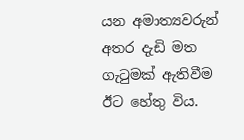යන අමාත්‍යවරුන් අතර දැඩි මත ගැටුමක් ඇතිවීම ඊට හේතු විය.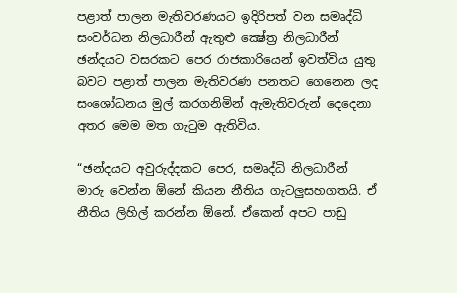පළාත් පාලන මැතිවරණයට ඉදිරිපත් වන සමෘද්ධි සංවර්ධන නිලධාරීන් ඇතුළු ක්‍ෂේත්‍ර නිලධාරීන් ඡන්දයට වසරකට පෙර රාජකාරියෙන් ඉවත්විය යුතු බවට පළාත් පාලන මැතිවරණ පනතට ගෙනෙන ලද සංශෝධනය මුල් කරගනිමින් ඇමැතිවරුන් දෙදෙනා අතර මෙම මත ගැටුම ඇතිවිය.

“ඡන්දයට අවුරුද්දකට පෙර, සමෘද්ධි නිලධාරීන් මාරු වෙන්න ඕනේ කියන නීතිය ගැටලුසහගතයි. ඒ නීතිය ලිහිල් කරන්න ඕනේ. ඒකෙන් අපට පාඩු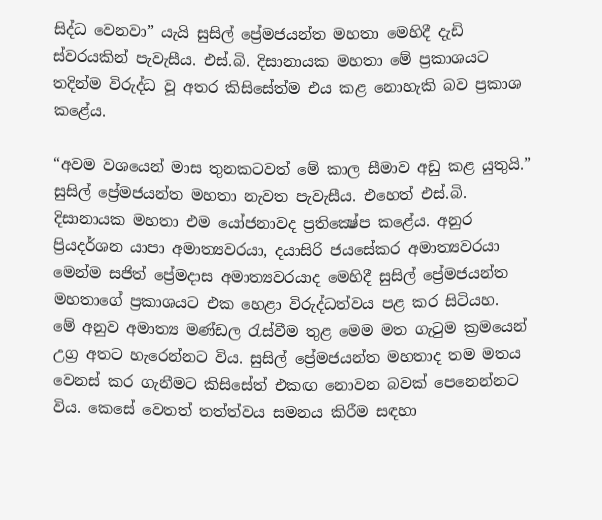සිද්ධ වෙනවා” යැයි සුසිල් ප්‍රේමජයන්ත මහතා මෙහිදී දැඩි ස්වරයකින් පැවැසීය. එස්.බි. දිසානායක මහතා මේ ප්‍රකාශයට තදින්ම විරුද්ධ වූ අතර කිසිසේත්ම එය කළ නොහැකි බව ප්‍රකාශ කළේය.

“අවම වශයෙන් මාස තුනකටවත් මේ කාල සීමාව අඩු කළ යුතුයි.” සුසිල් ප්‍රේමජයන්ත මහතා නැවත පැවැසීය. එහෙත් එස්.බි. දිසානායක මහතා එම යෝජනාවද ප්‍රතික්‍ෂේප කළේය. අනුර ප්‍රියදර්ශන යාපා අමාත්‍යවරයා, දයාසිරි ජයසේකර අමාත්‍යවරයා මෙන්ම සජිත් ප්‍රේමදාස අමාත්‍යවරයාද මෙහිදී සුසිල් ප්‍රේමජයන්ත මහතාගේ ප්‍රකාශයට එක හෙළා විරුද්ධත්වය පළ කර සිටියහ.
මේ අනුව අමාත්‍ය මණ්ඩල රැස්වීම තුළ මෙම මත ගැටුම ක්‍රමයෙන් උග්‍ර අතට හැරෙන්නට විය. සුසිල් ප්‍රේමජයන්ත මහතාද තම මතය වෙනස් කර ගැනීමට කිසිසේත් එකඟ නොවන බවක් පෙනෙන්නට විය. කෙසේ වෙතත් තත්ත්වය සමනය කිරීම සඳහා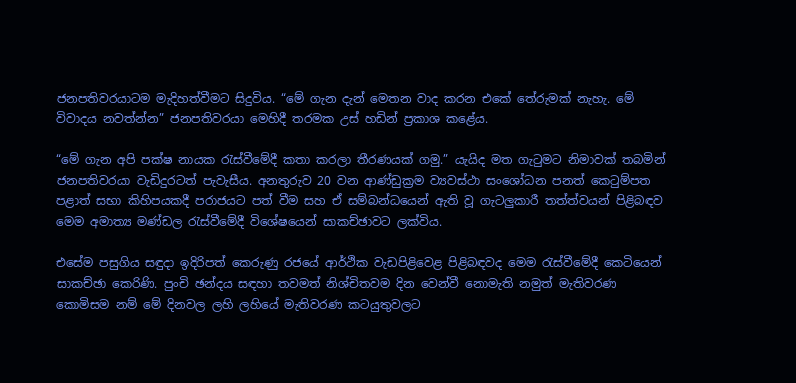ජනපතිවරයාටම මැදිහත්වීමට සිදුවිය. “මේ ගැන දැන් මෙතන වාද කරන එකේ තේරුමක් නැහැ. මේ විවාදය නවත්න්න” ජනපතිවරයා මෙහිදී තරමක උස් හඩින් ප්‍රකාශ කළේය.

“මේ ගැන අපි පක්ෂ නායක රැස්වීමේදී කතා කරලා තීරණයක් ගමු.” යැයිද මත ගැටුමට නිමාවක් තබමින් ජනපතිවරයා වැඩිදුරටත් පැවැසීය. අනතුරුව 20 වන ආණ්ඩුක්‍රම ව්‍යවස්ථා සංශෝධන පනත් කෙටුම්පත පළාත් සභා කිහිපයකදී පරාජයට පත් වීම සහ ඒ සම්බන්ධයෙන් ඇති වූ ගැටලුකාරී තත්ත්වයන් පිළිබඳව මෙම අමාත්‍ය මණ්ඩල රැස්වීමේදී විශේෂයෙන් සාකච්ඡාවට ලක්විය.

එසේම පසුගිය සඳුදා ඉදිරිපත් කෙරුණු රජයේ ආර්ථික වැඩපිළිවෙළ පිළිබඳවද මෙම රැස්වීමේදී කෙටියෙන් සාකච්ඡා කෙරිණි. පුංචි ඡන්දය සඳහා තවමත් නිශ්චිතවම දින වෙන්වී නොමැති නමුත් මැතිවරණ කොමිසම නම් මේ දිනවල ලහි ලහියේ මැතිවරණ කටයුතුවලට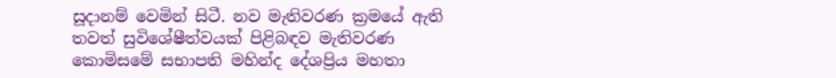සූදානම් වෙමින් සිටී. නව මැතිවරණ ක්‍රමයේ ඇති තවත් සුවිශේෂීත්වයක් පිළිබඳව මැතිවරණ කොමිසමේ සභාපති මහින්ද දේශප්‍රිය මහතා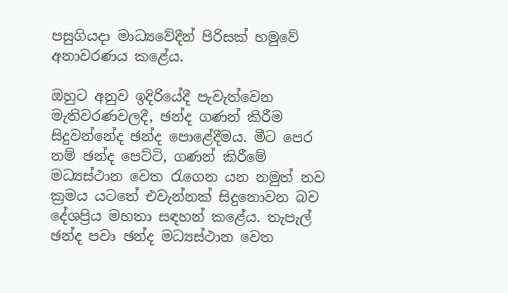පසුගියදා මාධ්‍යවේදීන් පිරිසක් හමුවේ අනාවරණය කළේය.

ඔහුට අනුව ඉදිරියේදී පැවැත්වෙන මැතිවරණවලදී, ඡන්ද ගණන් කිරීම සිදුවන්නේද ඡන්ද ‍පොළේදීමය. මීට පෙර නම් ඡන්ද පෙට්ටි, ගණන් කිරීමේ මධ්‍යස්ථාන වෙත රැගෙන යන නමුත් නව ක්‍රමය යටතේ එවැන්නක් සිදුනොවන බව දේශප්‍රිය මහතා සඳහන් කළේය. තැපැල් ඡන්ද පවා ඡන්ද මධ්‍යස්ථාන වෙත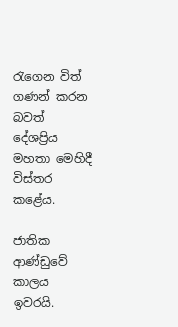රැගෙන විත් ගණන් කරන බවත් දේශප්‍රිය මහතා මෙහිදී විස්තර කළේය.

ජාතික ආණ්ඩුවේ කාලය ඉවරයි.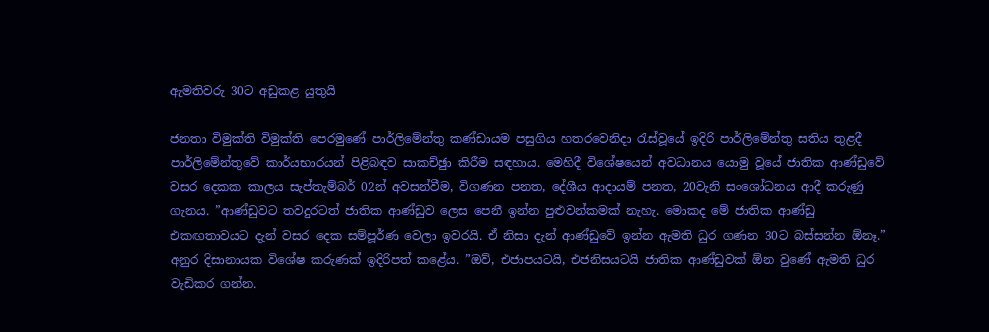ඇමතිවරු 30ට අඩුකළ යුතුයි

ජනතා විමුක්ති විමුක්ති පෙරමුණේ පාර්ලිමේන්තු කණ්ඩායම පසුගිය හතරවෙනිදා රැස්වූයේ ඉදිරි පාර්ලිමේන්තු සතිය තුළදී පාර්ලිමේන්තුවේ කාර්යභාරයන් පිළිබඳව සාකච්ඡුා කිරීම සඳහාය. මෙහිදී විශේෂයෙන් අවධානය යොමු වූයේ ජාතික ආණ්ඩුවේ වසර දෙකක කාලය සැප්තැම්බර් 02න් අවසන්වීම, විගණන පනත, දේශීය ආදායම් පනත, 20වැනි සංශෝධනය ආදී කරුණු ගැනය. ”ආණ්ඩුවට තවදුරටත් ජාතික ආණ්ඩුව ලෙස පෙනී ඉන්න පුළුවන්කමක් නැහැ. මොකද මේ ජාතික ආණ්ඩු එකඟතාවයට දැන් වසර දෙක සම්පූර්ණ වෙලා ඉවරයි. ඒ නිසා දැන් ආණ්ඩුවේ ඉන්න ඇමති ධුර ගණන 30ට බස්සන්න ඕනෑ.” අනුර දිසානායක විශේෂ කරුණක් ඉදිරිපත් කළේය. ”ඔව්, එජාපයටයි, එජනිසයටයි ජාතික ආණ්ඩුවක් ඕන වුණේ ඇමති ධුර වැඩිකර ගන්න.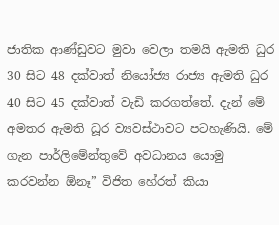ජාතික ආණ්ඩුවට මුවා වෙලා තමයි ඇමති ධුර 30 සිට 48 දක්වාත් නියෝජ්‍ය රාජ්‍ය ඇමති ධුර 40 සිට 45 දක්වාත් වැඩි කරගත්තේ. දැන් මේ අමතර ඇමති ධූර ව්‍යවස්ථාවට පටහැණියි. මේ ගැන පාර්ලිමේන්තුවේ අවධානය යොමු කරවන්න ඕනෑ” විජිත හේරත් කියා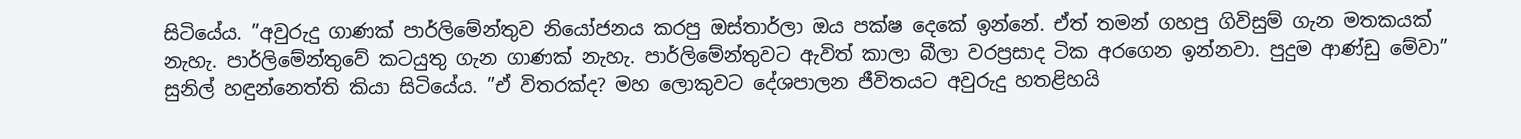සිටියේය. ”අවුරුදු ගාණක් පාර්ලිමේන්තුව නියෝජනය කරපු ඔස්තාර්ලා ඔය පක්ෂ දෙකේ ඉන්නේ. ඒත් තමන් ගහපු ගිවිසුම් ගැන මතකයක් නැහැ. පාර්ලිමේන්තුවේ කටයුතු ගැන ගාණක් නැහැ. පාර්ලිමේන්තුවට ඇවිත් කාලා බීලා වරප්‍රසාද ටික අරගෙන ඉන්නවා. පුදුම ආණ්ඩු මේවා” සුනිල් හඳුන්නෙත්ති කියා සිටියේය. ”ඒ විතරක්ද? මහ ලොකුවට දේශපාලන ජීවිතයට අවුරුදු හතළිහයි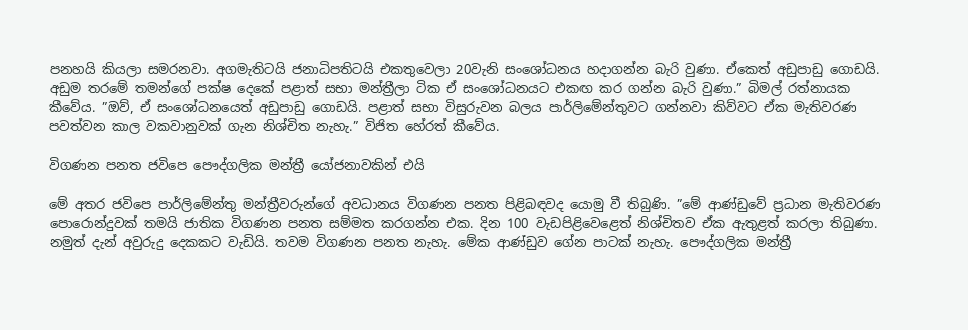පනහයි කියලා සමරනවා. අගමැතිටයි ජනාධිපතිටයි එකතුවෙලා 20වැනි සංශෝධනය හදාගන්න බැරි වුණා. ඒකෙත් අඩුපාඩු ගොඩයි. අඩුම තරමේ තමන්ගේ පක්ෂ දෙකේ පළාත් සභා මන්ත්‍රීලා ටික ඒ සංශෝධනයට එකඟ කර ගන්න බැරි වුණා.” බිමල් රත්නායක කීවේය. ”ඔව්, ඒ සංශෝධනයෙත් අඩුපාඩු ගොඩයි. පළාත් සභා විසුරුවන බලය පාර්ලිමේන්තුවට ගන්නවා කිව්වට ඒක මැතිවරණ පවත්වන කාල වකවානුවක් ගැන නිශ්චිත නැහැ.” විජිත හේරත් කීවේය.

විගණන පනත ජවිපෙ පෞද්ගලික මන්ත්‍රී යෝජනාවකින් එයි

මේ අතර ජවිපෙ පාර්ලිමේන්තු මන්ත්‍රීවරුන්ගේ අවධානය විගණන පනත පිළිබඳවද යොමු වී තිබුණි. ”මේ ආණ්ඩුවේ ප්‍රධාන මැතිවරණ පොරොන්දුවක් තමයි ජාතික විගණන පනත සම්මත කරගන්න එක. දින 100 වැඩපිළිවෙළෙත් නිශ්චිතව ඒක ඇතුළත් කරලා තිබුණා. නමුත් දැන් අවුරුදු දෙකකට වැඩියි. තවම විගණන පනත නැහැ. මේක ආණ්ඩුව ගේන පාටක් නැහැ. පෞද්ගලික මන්ත්‍රී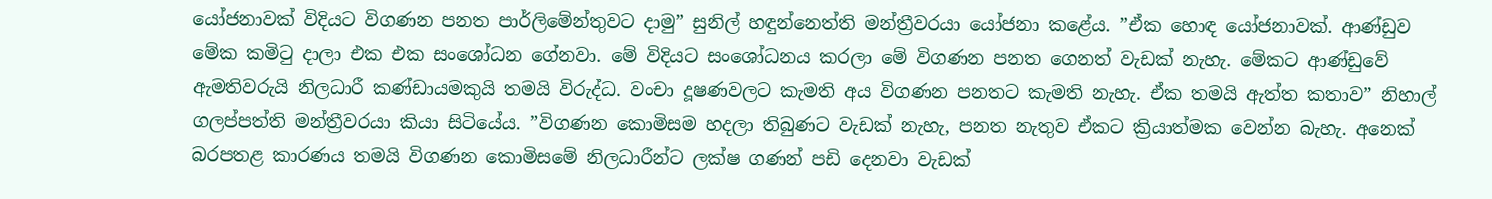යෝජනාවක් විදියට විගණන පනත පාර්ලිමේන්තුවට දාමු” සුනිල් හඳුන්නෙත්ති මන්ත්‍රීවරයා යෝජනා කළේය. ”ඒක හොඳ යෝජනාවක්. ආණ්ඩුව මේක කමිටු දාලා එක එක සංශෝධන ගේනවා. මේ විදියට සංශෝධනය කරලා මේ විගණන පනත ගෙනත් වැඩක් නැහැ. මේකට ආණ්ඩුවේ ඇමතිවරුයි නිලධාරී කණ්ඩායමකුයි තමයි විරුද්ධ. වංචා දූෂණවලට කැමති අය විගණන පනතට කැමති නැහැ. ඒක තමයි ඇත්ත කතාව” නිහාල් ගලප්පත්ති මන්ත්‍රීවරයා කියා සිටියේය. ”විගණන කොමිසම හදලා තිබුණට වැඩක් නැහැ, පනත නැතුව ඒකට ක්‍රියාත්මක වෙන්න බැහැ. අනෙක් බරපතළ කාරණය තමයි විගණන කොමිසමේ නිලධාරීන්ට ලක්ෂ ගණන් පඩි දෙනවා වැඩක්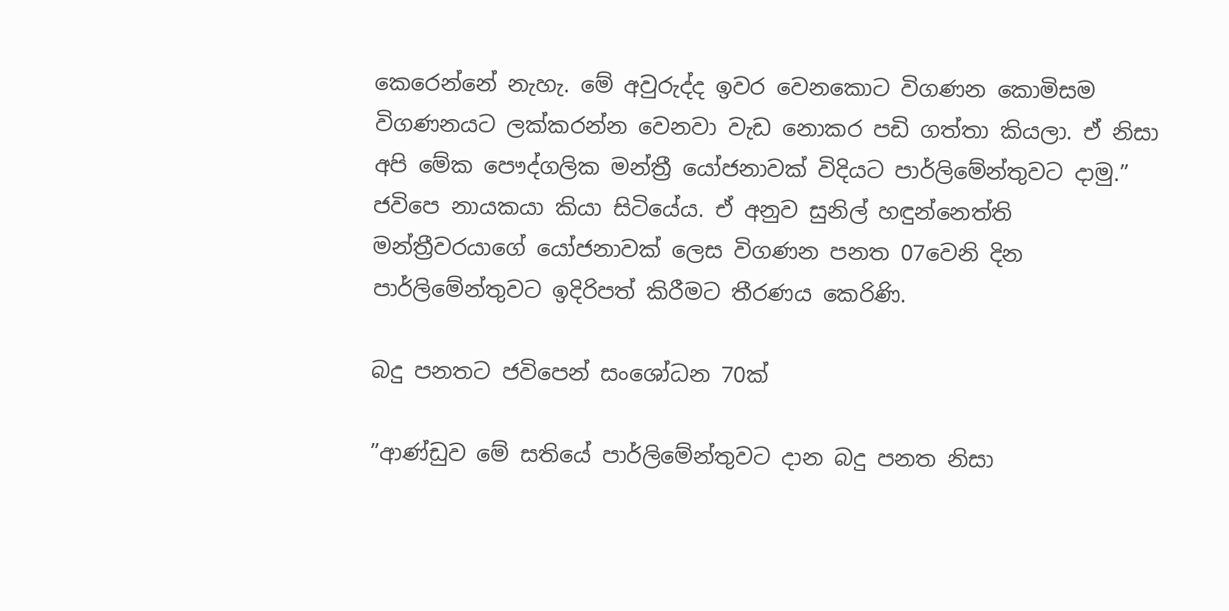කෙරෙන්නේ නැහැ. මේ අවුරුද්ද ඉවර වෙනකොට විගණන කොමිසම විගණනයට ලක්කරන්න වෙනවා වැඩ නොකර පඩි ගත්තා කියලා. ඒ නිසා අපි මේක පෞද්ගලික මන්ත්‍රී යෝජනාවක් විදියට පාර්ලිමේන්තුවට දාමු.” ජවිපෙ නායකයා කියා සිටියේය. ඒ අනුව සුනිල් හඳුන්නෙත්ති මන්ත්‍රීවරයාගේ යෝජනාවක් ලෙස විගණන පනත 07වෙනි දින පාර්ලිමේන්තුවට ඉදිරිපත් කිරීමට තීරණය කෙරිණි.

බදු පනතට ජවිපෙන් සංශෝධන 70ක්

”ආණ්ඩුව මේ සතියේ පාර්ලිමේන්තුවට දාන බදු පනත නිසා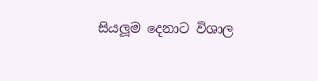සියලූම දෙනාට විශාල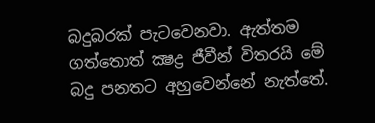බදුබරක් පැටවෙනවා. ඇත්තම ගත්තොත් ක්‍ෂද්‍ර ජීවීන් විතරයි මේ බදු පනතට අහුවෙන්නේ නැත්තේ.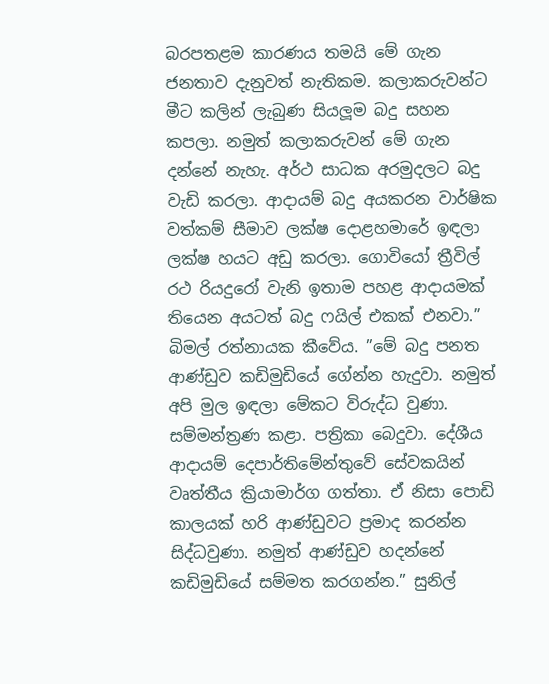බරපතළම කාරණය තමයි මේ ගැන ජනතාව දැනුවත් නැතිකම. කලාකරුවන්ට මීට කලින් ලැබුණ සියලූම බදු සහන කපලා. නමුත් කලාකරුවන් මේ ගැන දන්නේ නැහැ. අර්ථ සාධක අරමුදලට බදු වැඩි කරලා. ආදායම් බදු අයකරන වාර්ෂික වත්කම් සීමාව ලක්ෂ දොළහමාරේ ඉඳලා ලක්ෂ හයට අඩු කරලා. ගොවියෝ ත්‍රීවිල් රථ රියදුරෝ වැනි ඉතාම පහළ ආදායමක් තියෙන අයටත් බදු ෆයිල් එකක් එනවා.” බිමල් රත්නායක කීවේය. ”මේ බදු පනත ආණ්ඩුව කඩිමුඩියේ ගේන්න හැදුවා. නමුත් අපි මුල ඉඳලා මේකට විරුද්ධ වුණා. සම්මන්ත්‍රණ කළා. පත්‍රිකා බෙදුවා. දේශීය ආදායම් දෙපාර්තිමේන්තුවේ සේවකයින් වෘත්තීය ක්‍රියාමාර්ග ගත්තා. ඒ නිසා පොඩි කාලයක් හරි ආණ්ඩුවට ප්‍රමාද කරන්න සිද්ධවුණා. නමුත් ආණ්ඩුව හදන්නේ කඩිමුඩියේ සම්මත කරගන්න.” සුනිල්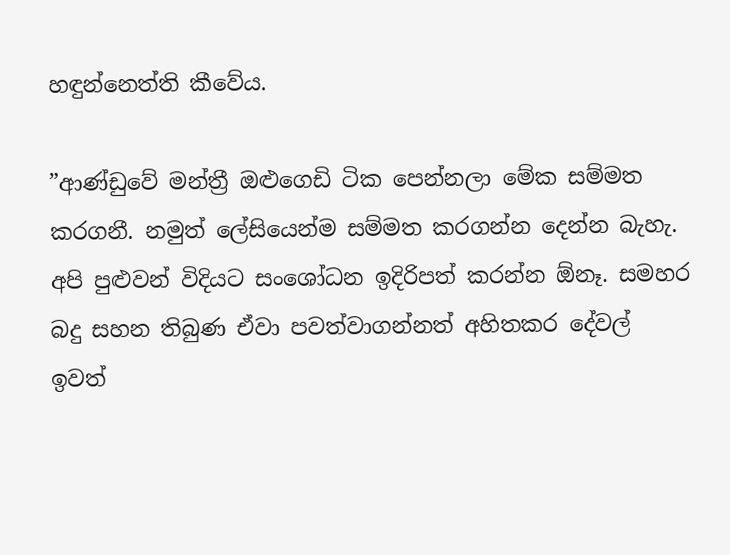හඳුන්නෙත්ති කීවේය.

”ආණ්ඩුවේ මන්ත්‍රී ඔළුගෙඩි ටික පෙන්නලා මේක සම්මත කරගනී. නමුත් ලේසියෙන්ම සම්මත කරගන්න දෙන්න බැහැ. අපි පුළුවන් විදියට සංශෝධන ඉදිරිපත් කරන්න ඕනෑ. සමහර බදු සහන තිබුණ ඒවා පවත්වාගන්නත් අහිතකර දේවල් ඉවත්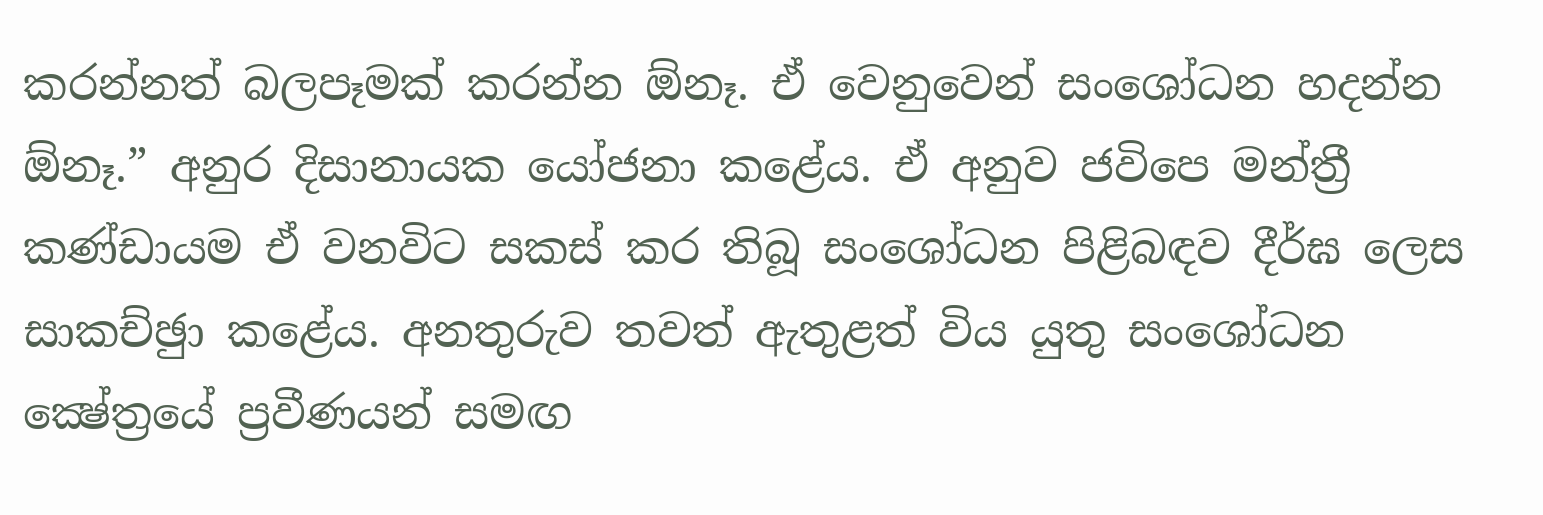කරන්නත් බලපෑමක් කරන්න ඕනෑ. ඒ වෙනුවෙන් සංශෝධන හදන්න ඕනෑ.” අනුර දිසානායක යෝජනා කළේය. ඒ අනුව ජවිපෙ මන්ත්‍රී කණ්ඩායම ඒ වනවිට සකස් කර තිබූ සංශෝධන පිළිබඳව දීර්ඝ ලෙස සාකච්ඡුා කළේය. අනතුරුව තවත් ඇතුළත් විය යුතු සංශෝධන ක්‍ෂේත්‍රයේ ප්‍රවීණයන් සමඟ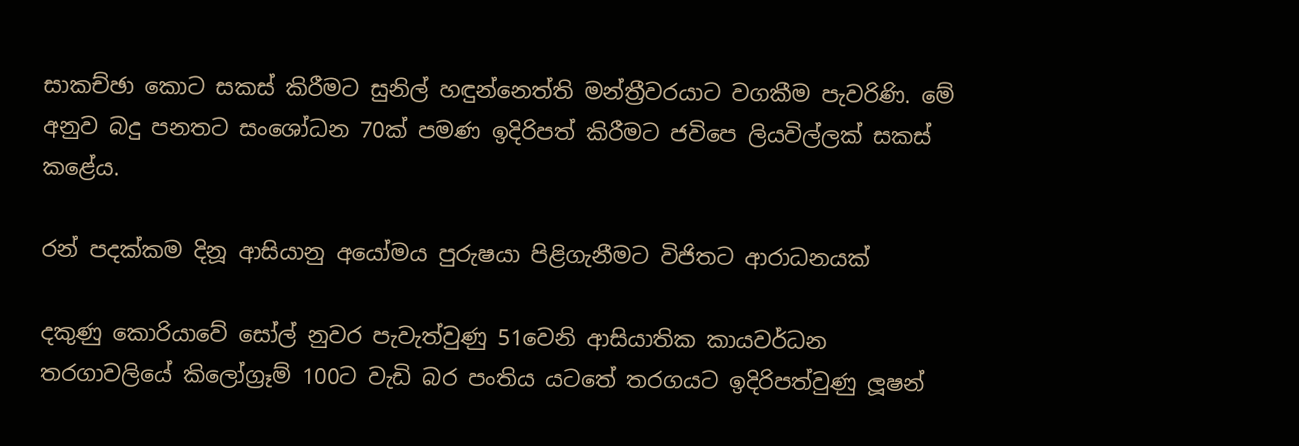සාකච්ඡා කොට සකස් කිරීමට සුනිල් හඳුන්නෙත්ති මන්ත්‍රීවරයාට වගකීම පැවරිණි. මේ අනුව බදු පනතට සංශෝධන 70ක් පමණ ඉදිරිපත් කිරීමට ජවිපෙ ලියවිල්ලක් සකස් කළේය.

රන් පදක්කම දිනූ ආසියානු අයෝමය පුරුෂයා පිළිගැනීමට විජිතට ආරාධනයක්

දකුණු කොරියාවේ සෝල් නුවර පැවැත්වුණු 51වෙනි ආසියාතික කායවර්ධන තරගාවලියේ කිලෝග්‍රෑම් 100ට වැඩි බර පංතිය යටතේ තරගයට ඉදිරිපත්වුණු ලූෂන්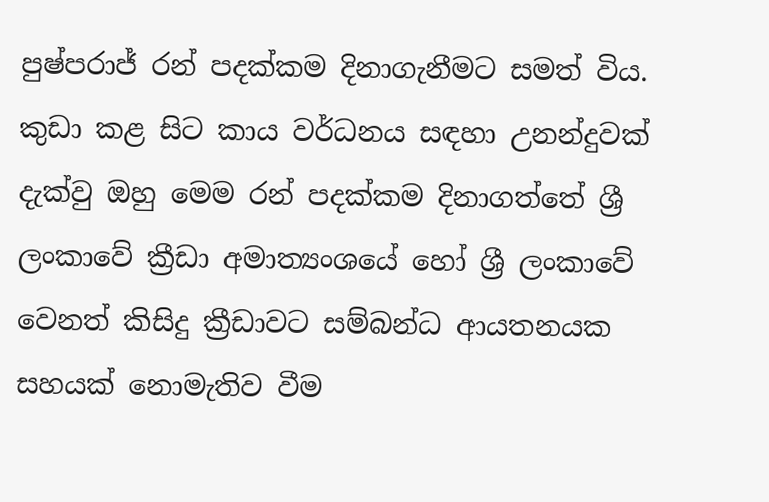පුෂ්පරාජ් රන් පදක්කම දිනාගැනීමට සමත් විය. කුඩා කළ සිට කාය වර්ධනය සඳහා උනන්දුවක් දැක්වු ඔහු මෙම රන් පදක්කම දිනාගත්තේ ශ්‍රී ලංකාවේ ක්‍රීඩා අමාත්‍යංශයේ හෝ ශ්‍රී ලංකාවේ වෙනත් කිසිදු ක්‍රීඩාවට සම්බන්ධ ආයතනයක සහයක් නොමැතිව වීම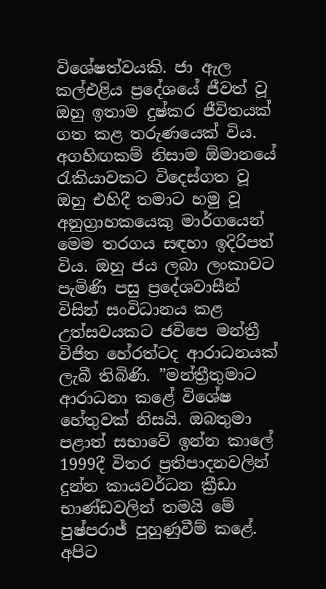විශේෂත්වයකි. ජා ඇල කල්එළිය ප්‍රදේශයේ ජීවත් වූ ඔහු ඉතාම දුෂ්කර ජීවිතයක් ගත කළ තරුණයෙක් විය. අගහිඟකම් නිසාම ඕමානයේ රැකියාවකට විදෙස්ගත වූ ඔහු එහිදී තමාට හමු වූ අනුග්‍රාහකයෙකු මාර්ගයෙන් මෙම තරගය සඳහා ඉදිරිපත් විය. ඔහු ජය ලබා ලංකාවට පැමිණි පසු ප්‍රදේශවාසීන් විසින් සංවිධානය කළ උත්සවයකට ජවිපෙ මන්ත්‍රී විජිත හේරත්ටද ආරාධනයක් ලැබී තිබිණි. ”මන්ත්‍රීතුමාට ආරාධනා කළේ විශේෂ හේතුවක් නිසයි. ඔබතුමා පළාත් සභාවේ ඉන්න කාලේ 1999දී විතර ප්‍රතිපාදනවලින් දුන්න කායවර්ධන ක්‍රීඩා භාණ්ඩවලින් තමයි මේ පුෂ්පරාජ් පුහුණුවීම් කළේ. අපිට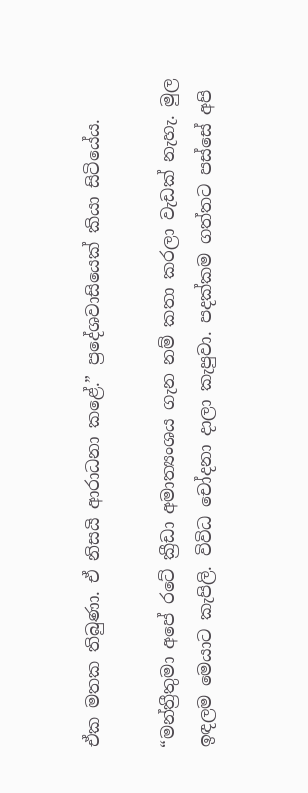ඒක මතක තිබුණා. ඒ නිසයි ආරාධනා කළේ.” ප්‍රදේශවාසියෙක් කියා සිටියේය.

“මන්ත්‍රීතුමා අපේ රටේ ක්‍රීඩා අමාත්‍යංශය ගැන නම් කතා කරලා වැඩක් නැහැ. මුල ඉඳලම මෙයාට කැපිලි. විවිධ චෝදනා දාලා කැපුවා. පදක්කම ගත්තට පස්සේ අපි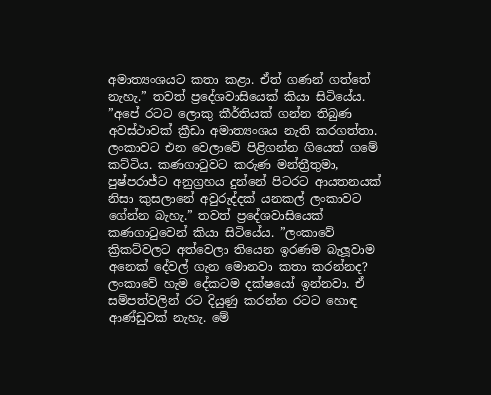අමාත්‍යංශයට කතා කළා. ඒත් ගණන් ගත්තේ නැහැ.” තවත් ප්‍රදේශවාසියෙක් කියා සිටියේය. ”අපේ රටට ලොකු කීර්තියක් ගන්න තිබුණ අවස්ථාවක් ක්‍රීඩා අමාත්‍යංශය නැති කරගත්තා. ලංකාවට එන වෙලාවේ පිළිගන්න ගියෙත් ගමේ කට්ටිය. කණගාටුවට කරුණ මන්ත්‍රීතුමා, පුෂ්පරාජ්ට අනුග්‍රහය දුන්නේ පිටරට ආයතනයක් නිසා කුසලානේ අවුරුද්දක් යනකල් ලංකාවට ගේන්න බැහැ.” තවත් ප්‍රදේශවාසියෙක් කණගාටුවෙන් කියා සිටියේය. ”ලංකාවේ ක්‍රිකට්වලට අත්වෙලා තියෙන ඉරණම බැලූවාම අනෙක් දේවල් ගැන මොනවා කතා කරන්නද? ලංකාවේ හැම දේකටම දක්ෂයෝ ඉන්නවා. ඒ සම්පත්වලින් රට දියුණු කරන්න රටට හොඳ ආණ්ඩුවක් නැහැ. මේ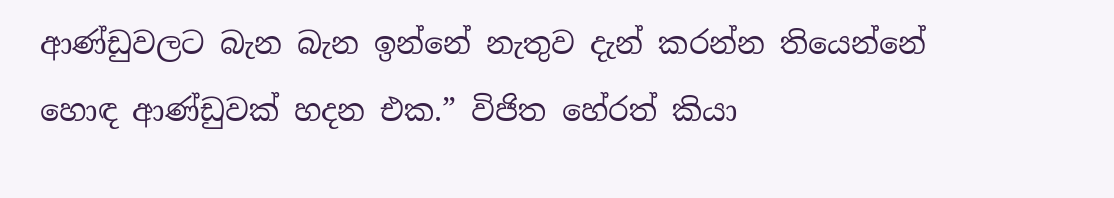ආණ්ඩුවලට බැන බැන ඉන්නේ නැතුව දැන් කරන්න තියෙන්නේ හොඳ ආණ්ඩුවක් හදන එක.” විජිත හේරත් කියා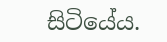සිටියේය.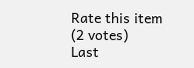Rate this item
(2 votes)
Last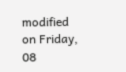modified on Friday, 08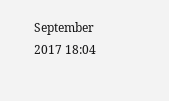September 2017 18:04